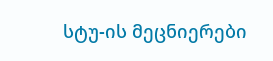სტუ-ის მეცნიერები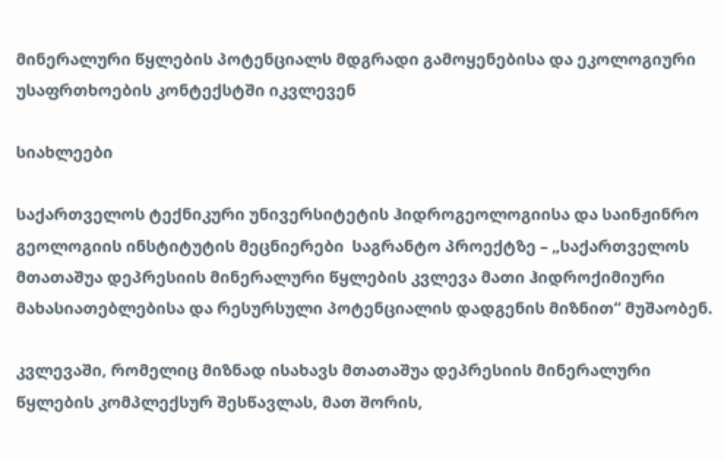მინერალური წყლების პოტენციალს მდგრადი გამოყენებისა და ეკოლოგიური უსაფრთხოების კონტექსტში იკვლევენ

სიახლეები

საქართველოს ტექნიკური უნივერსიტეტის ჰიდროგეოლოგიისა და საინჟინრო გეოლოგიის ინსტიტუტის მეცნიერები  საგრანტო პროექტზე – „საქართველოს მთათაშუა დეპრესიის მინერალური წყლების კვლევა მათი ჰიდროქიმიური მახასიათებლებისა და რესურსული პოტენციალის დადგენის მიზნით“ მუშაობენ.

კვლევაში, რომელიც მიზნად ისახავს მთათაშუა დეპრესიის მინერალური წყლების კომპლექსურ შესწავლას, მათ შორის,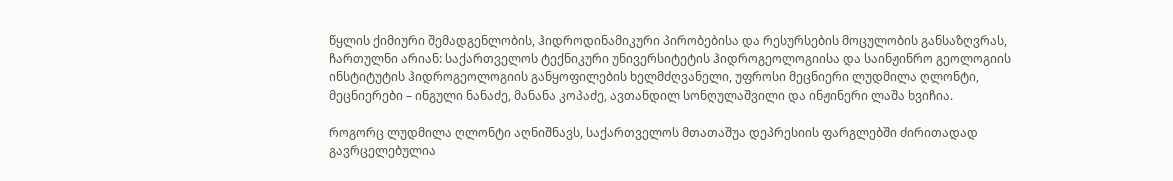წყლის ქიმიური შემადგენლობის, ჰიდროდინამიკური პირობებისა და რესურსების მოცულობის განსაზღვრას, ჩართულნი არიან: საქართველოს ტექნიკური უნივერსიტეტის ჰიდროგეოლოგიისა და საინჟინრო გეოლოგიის ინსტიტუტის ჰიდროგეოლოგიის განყოფილების ხელმძღვანელი, უფროსი მეცნიერი ლუდმილა ღლონტი, მეცნიერები – ინგული ნანაძე, მანანა კოპაძე, ავთანდილ სონღულაშვილი და ინჟინერი ლაშა ხვიჩია.

როგორც ლუდმილა ღლონტი აღნიშნავს, საქართველოს მთათაშუა დეპრესიის ფარგლებში ძირითადად გავრცელებულია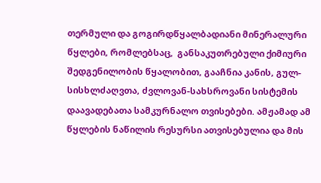თერმული და გოგირდწყალბადიანი მინერალური წყლები, რომლებსაც,  განსაკუთრებული ქიმიური შედგენილობის წყალობით, გააჩნია კანის, გულ-სისხლძაღვთა, ძვლოვან-სახსროვანი სისტემის დაავადებათა სამკურნალო თვისებები. ამჟამად ამ წყლების ნაწილის რესურსი ათვისებულია და მის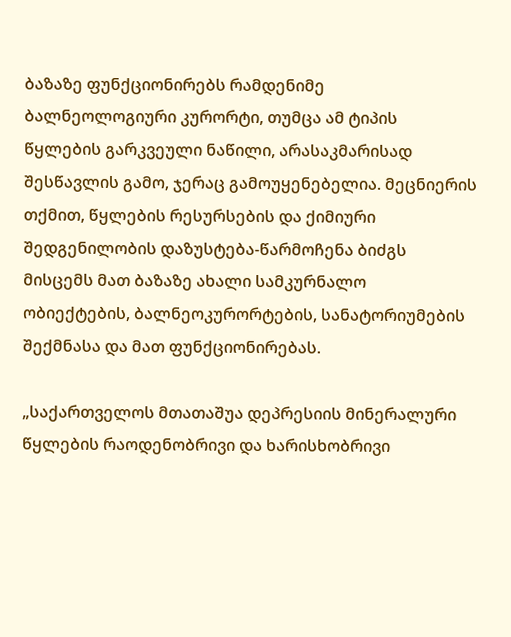ბაზაზე ფუნქციონირებს რამდენიმე ბალნეოლოგიური კურორტი, თუმცა ამ ტიპის წყლების გარკვეული ნაწილი, არასაკმარისად შესწავლის გამო, ჯერაც გამოუყენებელია. მეცნიერის თქმით, წყლების რესურსების და ქიმიური შედგენილობის დაზუსტება-წარმოჩენა ბიძგს მისცემს მათ ბაზაზე ახალი სამკურნალო ობიექტების, ბალნეოკურორტების, სანატორიუმების შექმნასა და მათ ფუნქციონირებას.

„საქართველოს მთათაშუა დეპრესიის მინერალური წყლების რაოდენობრივი და ხარისხობრივი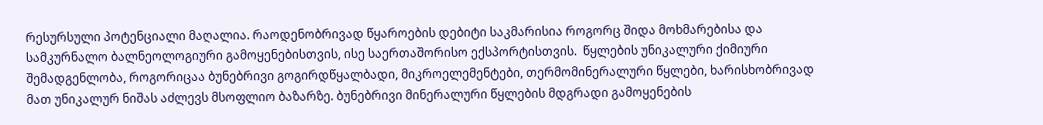რესურსული პოტენციალი მაღალია. რაოდენობრივად წყაროების დებიტი საკმარისია როგორც შიდა მოხმარებისა და სამკურნალო ბალნეოლოგიური გამოყენებისთვის, ისე საერთაშორისო ექსპორტისთვის.  წყლების უნიკალური ქიმიური შემადგენლობა, როგორიცაა ბუნებრივი გოგირდწყალბადი, მიკროელემენტები, თერმომინერალური წყლები, ხარისხობრივად მათ უნიკალურ ნიშას აძლევს მსოფლიო ბაზარზე. ბუნებრივი მინერალური წყლების მდგრადი გამოყენების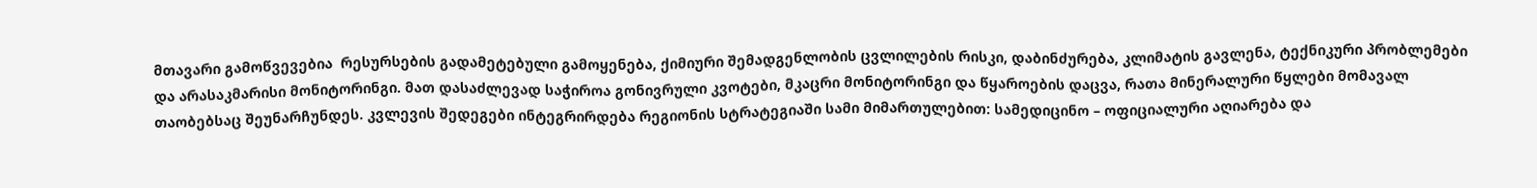მთავარი გამოწვევებია  რესურსების გადამეტებული გამოყენება, ქიმიური შემადგენლობის ცვლილების რისკი, დაბინძურება, კლიმატის გავლენა, ტექნიკური პრობლემები და არასაკმარისი მონიტორინგი. მათ დასაძლევად საჭიროა გონივრული კვოტები, მკაცრი მონიტორინგი და წყაროების დაცვა, რათა მინერალური წყლები მომავალ თაობებსაც შეუნარჩუნდეს. კვლევის შედეგები ინტეგრირდება რეგიონის სტრატეგიაში სამი მიმართულებით: სამედიცინო – ოფიციალური აღიარება და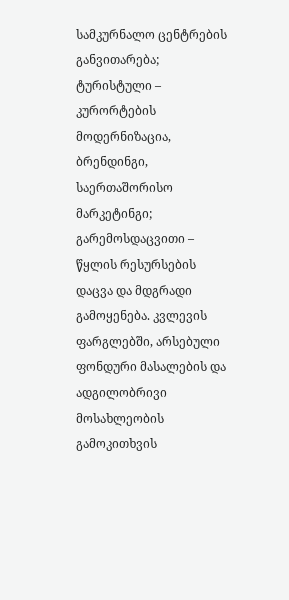სამკურნალო ცენტრების განვითარება;  ტურისტული – კურორტების მოდერნიზაცია, ბრენდინგი, საერთაშორისო მარკეტინგი;  გარემოსდაცვითი – წყლის რესურსების დაცვა და მდგრადი გამოყენება. კვლევის ფარგლებში, არსებული ფონდური მასალების და ადგილობრივი მოსახლეობის გამოკითხვის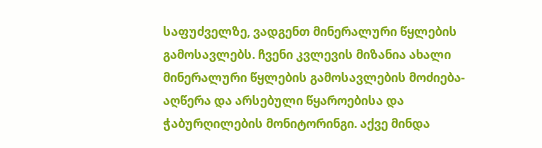საფუძველზე, ვადგენთ მინერალური წყლების გამოსავლებს. ჩვენი კვლევის მიზანია ახალი მინერალური წყლების გამოსავლების მოძიება-აღწერა და არსებული წყაროებისა და ჭაბურღილების მონიტორინგი. აქვე მინდა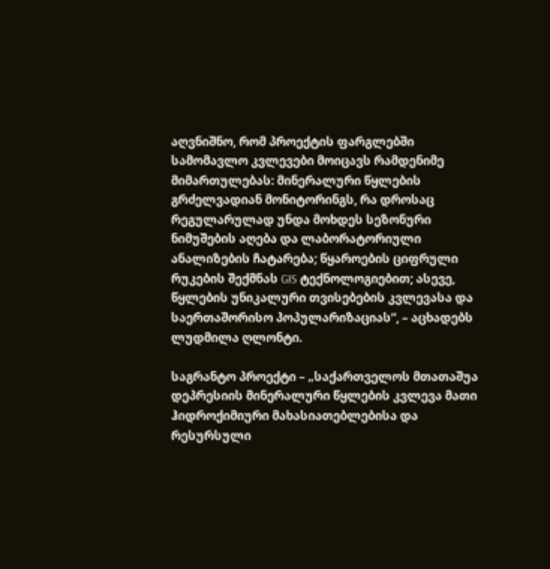აღვნიშნო, რომ პროექტის ფარგლებში სამომავლო კვლევები მოიცავს რამდენიმე მიმართულებას: მინერალური წყლების გრძელვადიან მონიტორინგს, რა დროსაც რეგულარულად უნდა მოხდეს სეზონური ნიმუშების აღება და ლაბორატორიული ანალიზების ჩატარება; წყაროების ციფრული რუკების შექმნას GIS ტექნოლოგიებით; ასევე, წყლების უნიკალური თვისებების კვლევასა და საერთაშორისო პოპულარიზაციას“, – აცხადებს ლუდმილა ღლონტი.

საგრანტო პროექტი – „საქართველოს მთათაშუა დეპრესიის მინერალური წყლების კვლევა მათი ჰიდროქიმიური მახასიათებლებისა და რესურსული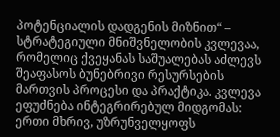პოტენციალის დადგენის მიზნით“ – სტრატეგიული მნიშვნელობის კვლევაა, რომელიც ქვეყანას საშუალებას აძლევს შეაფასოს ბუნებრივი რესურსების მართვის პროცესი და პრაქტიკა. კვლევა ეფუძნება ინტეგრირებულ მიდგომას: ერთი მხრივ, უზრუნველყოფს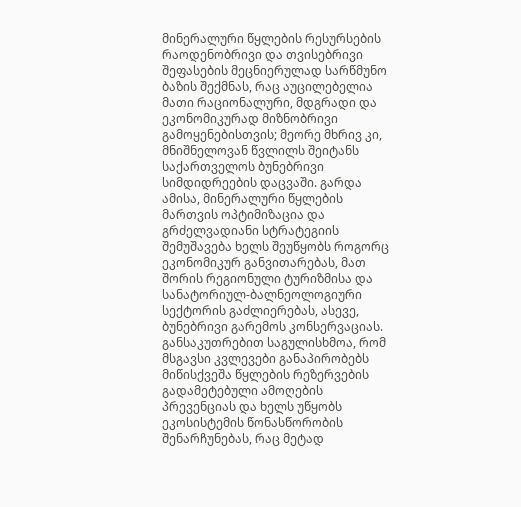მინერალური წყლების რესურსების რაოდენობრივი და თვისებრივი შეფასების მეცნიერულად სარწმუნო ბაზის შექმნას, რაც აუცილებელია მათი რაციონალური, მდგრადი და ეკონომიკურად მიზნობრივი გამოყენებისთვის; მეორე მხრივ კი, მნიშნელოვან წვლილს შეიტანს საქართველოს ბუნებრივი სიმდიდრეების დაცვაში. გარდა ამისა, მინერალური წყლების მართვის ოპტიმიზაცია და გრძელვადიანი სტრატეგიის შემუშავება ხელს შეუწყობს როგორც ეკონომიკურ განვითარებას, მათ შორის რეგიონული ტურიზმისა და სანატორიულ-ბალნეოლოგიური სექტორის გაძლიერებას, ასევე, ბუნებრივი გარემოს კონსერვაციას. განსაკუთრებით საგულისხმოა, რომ მსგავსი კვლევები განაპირობებს მიწისქვეშა წყლების რეზერვების გადამეტებული ამოღების პრევენციას და ხელს უწყობს ეკოსისტემის წონასწორობის შენარჩუნებას, რაც მეტად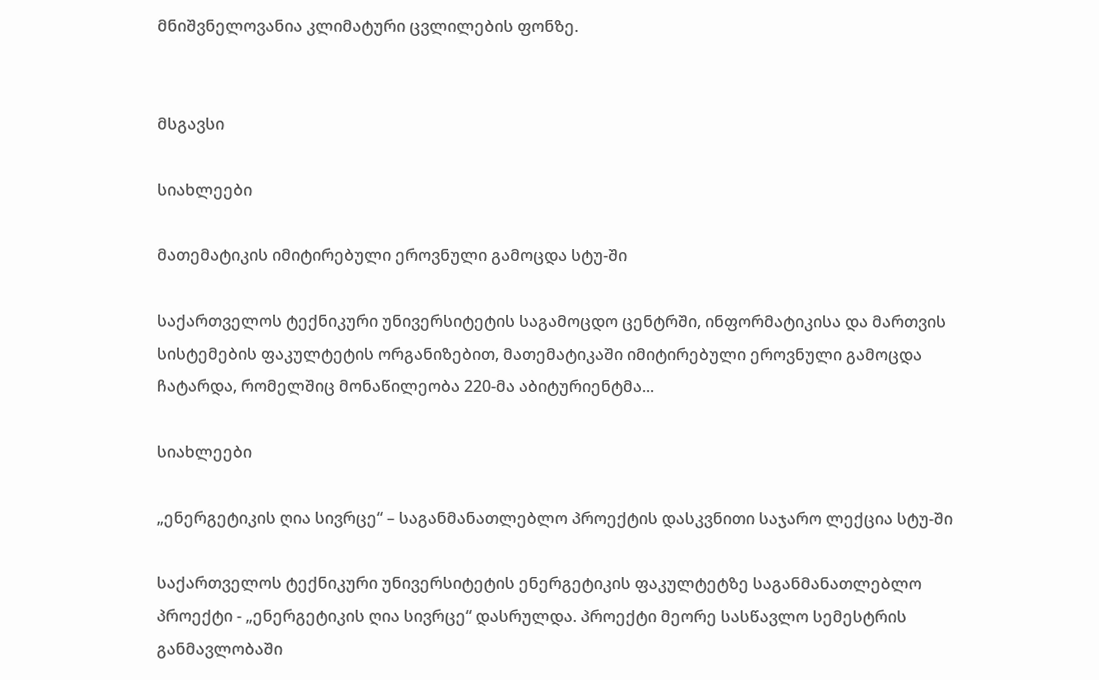მნიშვნელოვანია კლიმატური ცვლილების ფონზე.


მსგავსი

სიახლეები

მათემატიკის იმიტირებული ეროვნული გამოცდა სტუ-ში

საქართველოს ტექნიკური უნივერსიტეტის საგამოცდო ცენტრში, ინფორმატიკისა და მართვის სისტემების ფაკულტეტის ორგანიზებით, მათემატიკაში იმიტირებული ეროვნული გამოცდა ჩატარდა, რომელშიც მონაწილეობა 220-მა აბიტურიენტმა...

სიახლეები

„ენერგეტიკის ღია სივრცე“ – საგანმანათლებლო პროექტის დასკვნითი საჯარო ლექცია სტუ-ში

საქართველოს ტექნიკური უნივერსიტეტის ენერგეტიკის ფაკულტეტზე საგანმანათლებლო პროექტი - „ენერგეტიკის ღია სივრცე“ დასრულდა. პროექტი მეორე სასწავლო სემესტრის განმავლობაში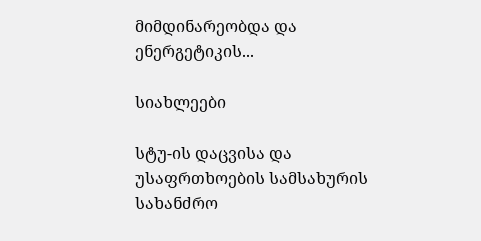მიმდინარეობდა და ენერგეტიკის...

სიახლეები

სტუ-ის დაცვისა და უსაფრთხოების სამსახურის სახანძრო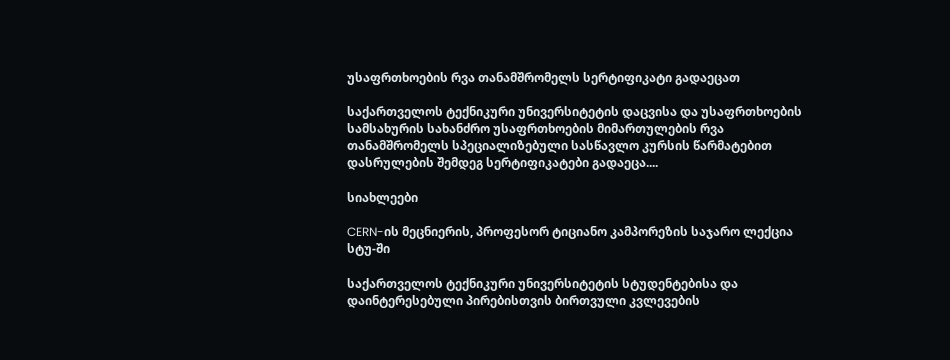უსაფრთხოების რვა თანამშრომელს სერტიფიკატი გადაეცათ

საქართველოს ტექნიკური უნივერსიტეტის დაცვისა და უსაფრთხოების სამსახურის სახანძრო უსაფრთხოების მიმართულების რვა თანამშრომელს სპეციალიზებული სასწავლო კურსის წარმატებით დასრულების შემდეგ სერტიფიკატები გადაეცა....

სიახლეები

CERN-ის მეცნიერის, პროფესორ ტიციანო კამპორეზის საჯარო ლექცია სტუ-ში

საქართველოს ტექნიკური უნივერსიტეტის სტუდენტებისა და დაინტერესებული პირებისთვის ბირთვული კვლევების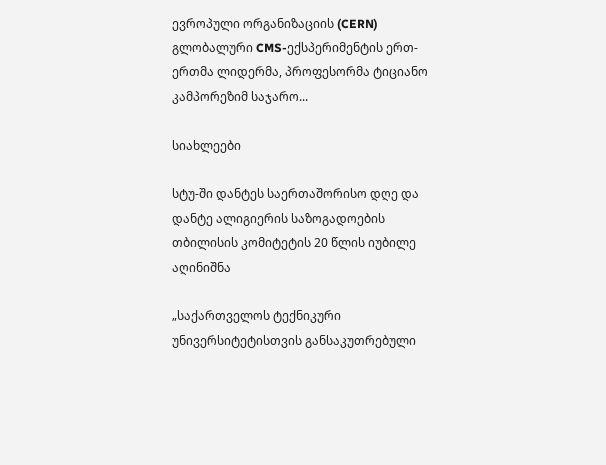ევროპული ორგანიზაციის (CERN) გლობალური CMS-ექსპერიმენტის ერთ-ერთმა ლიდერმა, პროფესორმა ტიციანო კამპორეზიმ საჯარო...

სიახლეები

სტუ-ში დანტეს საერთაშორისო დღე და დანტე ალიგიერის საზოგადოების თბილისის კომიტეტის 20 წლის იუბილე აღინიშნა

„საქართველოს ტექნიკური უნივერსიტეტისთვის განსაკუთრებული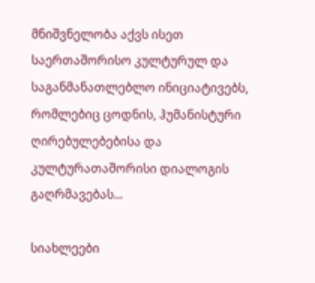მნიშვნელობა აქვს ისეთ საერთაშორისო კულტურულ და საგანმანათლებლო ინიციატივებს, რომლებიც ცოდნის, ჰუმანისტური ღირებულებებისა და კულტურათაშორისი დიალოგის გაღრმავებას...

სიახლეები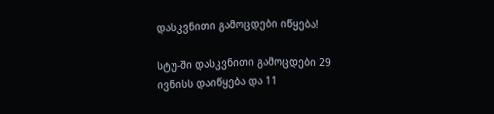დასკვნითი გამოცდები იწყება!

სტუ-ში დასკვნითი გამოცდები 29 ივნისს დაიწყება და 11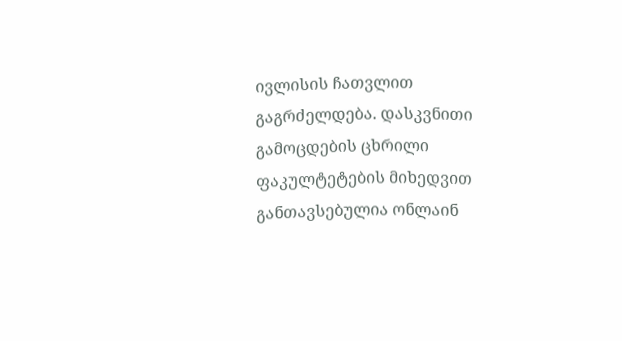ივლისის ჩათვლით გაგრძელდება. დასკვნითი გამოცდების ცხრილი ფაკულტეტების მიხედვით განთავსებულია ონლაინ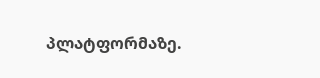პლატფორმაზე.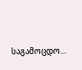საგამოცდო...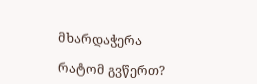მხარდაჭერა

რატომ გვწერთ?